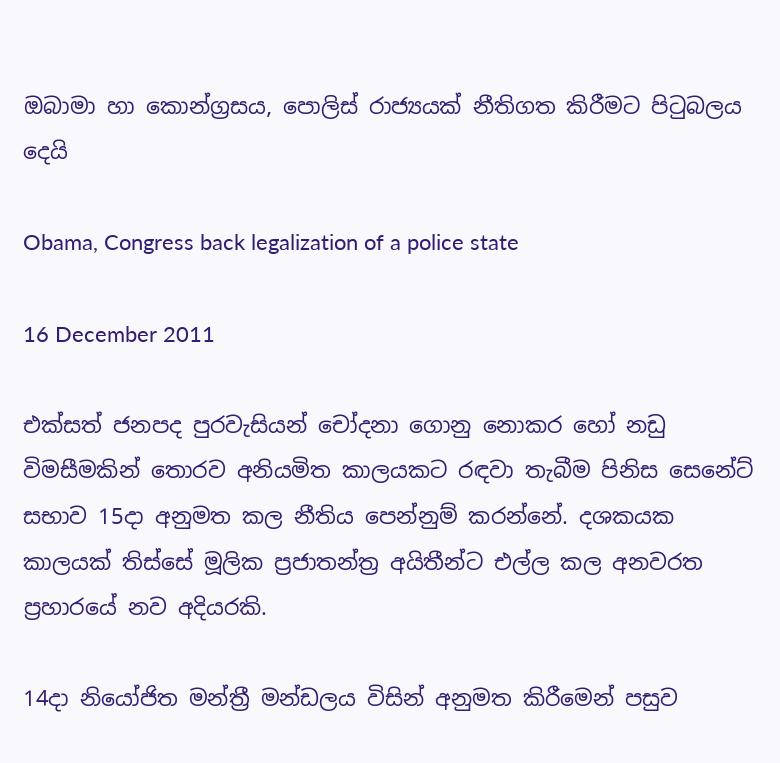ඔබාමා හා කොන්ග්‍රසය, පොලිස් රාජ්‍යයක් නීතිගත කිරීමට පිටුබලය දෙයි

Obama, Congress back legalization of a police state

16 December 2011

එක්සත් ජනපද පුරවැසියන් චෝදනා ගොනු නොකර හෝ නඩු විමසීමකින් තොරව අනියමිත කාලයකට රඳවා තැබීම පිනිස සෙනේට් සභාව 15දා අනුමත කල නීතිය පෙන්නුම් කරන්නේ. දශකයක කාලයක් තිස්සේ මූලික ප්‍රජාතන්ත්‍ර අයිතීන්ට එල්ල කල අනවරත ප්‍රහාරයේ නව අදියරකි.

14දා නියෝජිත මන්ත්‍රී මන්ඩලය විසින් අනුමත කිරීමෙන් පසුව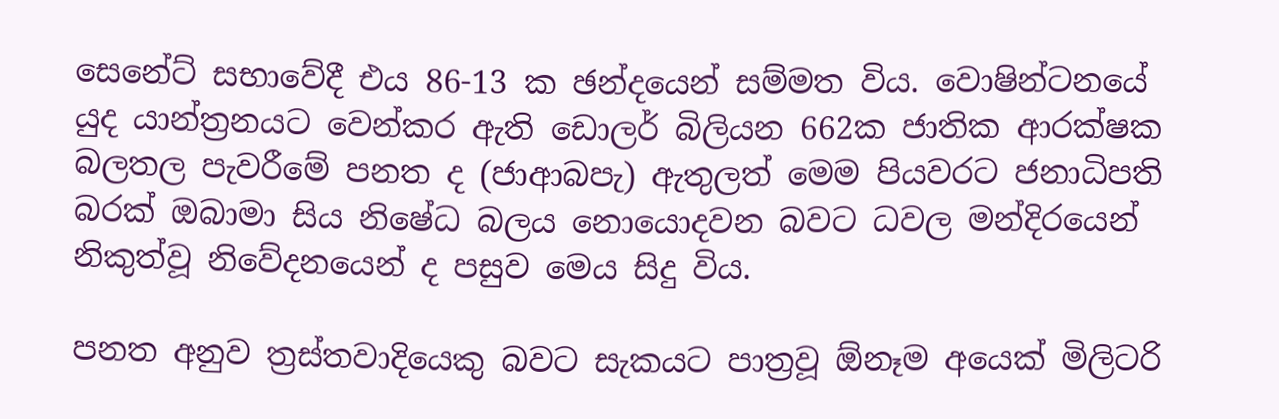සෙනේට් සභාවේදී එය 86-13 ක ඡන්දයෙන් සම්මත විය. වොෂින්ටනයේ යුද යාන්ත්‍රනයට වෙන්කර ඇති ඩොලර් බිලියන 662ක ජාතික ආරක්ෂක බලතල පැවරීමේ පනත ද (ජාආබපැ) ඇතුලත් මෙම පියවරට ජනාධිපති බරක් ඔබාමා සිය නිෂේධ බලය නොයොදවන බවට ධවල මන්දිරයෙන් නිකුත්වූ නිවේදනයෙන් ද පසුව මෙය සිදු විය.

පනත අනුව ත්‍රස්තවාදියෙකු බවට සැකයට පාත්‍රවූ ඕනෑම අයෙක් මිලිටරි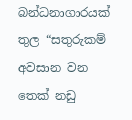බන්ධනාගාරයක් තුල “සතුරුකම් අවසාන වන තෙක් නඩු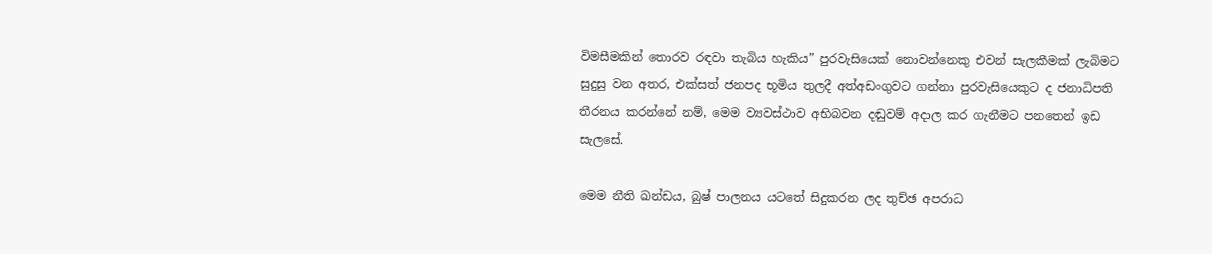විමසීමකින් තොරව රඳවා තැබිය හැකිය” පුරවැසියෙක් නොවන්නෙකු එවන් සැලකීමක් ලැබිමට සුදුසු වන අතර, එක්සත් ජනපද භූමිය තුලදී අත්අඩංගුවට ගන්නා පුරවැසියෙකුට ද ජනාධිපති තීරනය කරන්නේ නම්, මෙම ව්‍යවස්ථාව අභිබවන දඬුවම් අදාල කර ගැනීමට පනතෙන් ඉඩ සැලසේ.

මෙම නීති ඛන්ඩය, බුෂ් පාලනය යටතේ සිදුකරන ලද තුච්ඡ අපරාධ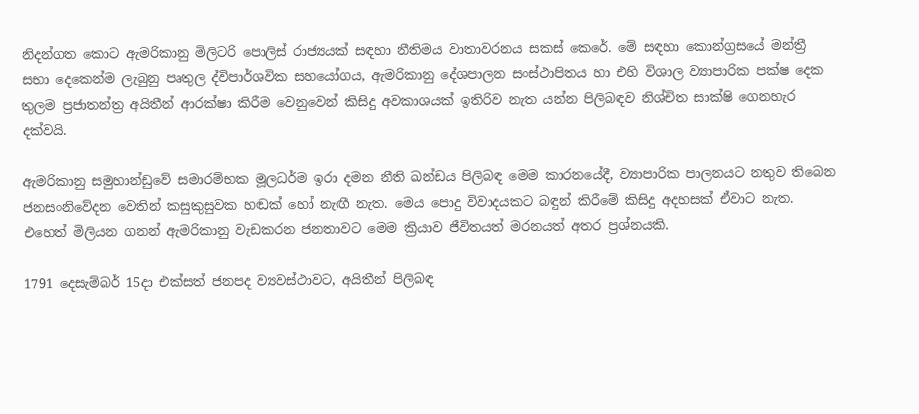නිදන්ගත කොට ඇමරිකානු මිලිටරි පොලිස් රාජ්‍යයක් සඳහා නීතිමය වාතාවරනය සකස් කෙරේ. මේ සඳහා කොන්ග්‍රසයේ මන්ත්‍රී සභා දෙකෙන්ම ලැබුනු පෘතුල ද්විපාර්ශවික සහයෝගය, ඇමරිකානු දේශපාලන සංස්ථාපිතය හා එහි විශාල ව්‍යාපාරික පක්ෂ දෙක තුලම ප්‍රජාතන්ත්‍ර අයිතීන් ආරක්ෂා කිරීම වෙනුවෙන් කිසිදු අවකාශයක් ඉතිරිව නැත යන්න පිලිබඳව නිශ්චිත සාක්ෂි ගෙනහැර දක්වයි.

ඇමරිකානු සමුහාන්ඩුවේ සමාරම්භක මූලධර්ම ඉරා දමන නීති ඛන්ඩය පිලිබඳ මෙම කාරනයේදී, ව්‍යාපාරික පාලනයට නතුව තිබෙන ජනසංනිවේදන වෙතින් කසුකුසුවක හඬක් හෝ නැඟී නැත. මෙය පොදු විවාදයකට බඳුන් කිරීමේ කිසිදු අදහසක් ඒවාට නැත. එහෙත් මිලියන ගනන් ඇමරිකානු වැඩකරන ජනතාවට මෙම ක්‍රියාව ජීවිතයත් මරනයත් අතර ප්‍රශ්නයකි.

1791 දෙසැම්බර් 15දා එක්සත් ජනපද ව්‍යවස්ථාවට, අයිතීන් පිලිබඳ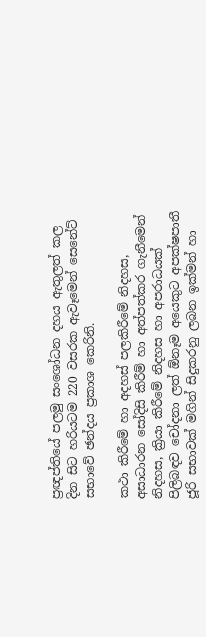ප්‍රඥප්තියේ පලමු සංශෝධන දහය ඇතුලත් කල දින සිට හරියටම 220 වසරක ඇවෑමෙන් සෙනේට් සභාවේ ඡන්දය ප්‍රකාශ කෙ‍රිනි.

කථා කිරීමේ හා අදහස් පලකිරීමේ නිදහස, අසාධාරන සෝදිසි කිරීම් හා අත්පත්කර ගැනීමෙන් නිදහස, ක්‍රියා කිරීමේ නිදහස හා අපරාධයක් පිලිබඳව චෝදනා ලත් ඕනෑම අයෙකුට අපක්ෂපාතී ජූරි සභාවක් මගින් සිදුකරනු ලබන ඉක්මන් හා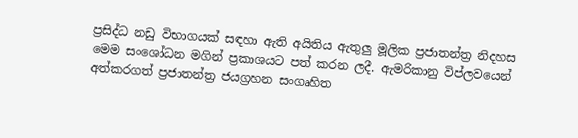ප්‍රසිද්ධ නඩු විභාගයක් සඳහා ඇති අයිතිය ඇතුලු මූලික ප්‍රජාතන්ත්‍ර නිදහස මෙම සංශෝධන මගින් ප්‍රකාශයට පත් කරන ලදී. ඇමරිකානු විප්ලවයෙන් අත්කරගත් ප්‍රජාතන්ත්‍ර ජයග්‍රහන සංගෘහිත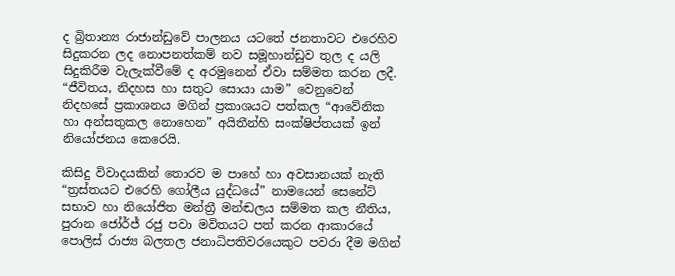ද බ්‍රිතාන්‍ය රාජාන්ඩුවේ පාලනය යටතේ ජනතාවට එරෙහිව සිදුකරන ලද නොපනත්කම් නව සමූහාන්ඩුව තුල ද යලි සිදුකිරීම වැලැක්වීමේ ද අරමුනෙන් ඒවා සම්මත කරන ලදී. “ජීවිතය, නිදහස හා සතුට සොයා යාම” වෙනුවෙන් නිදහසේ ප්‍රකාශනය මගින් ප්‍රකාශයට පත්කල “ආවේනික හා අන්සතුකල නොහෙන” අයිතීන්හි සංක්ෂිප්තයක් ඉන් නියෝජනය කෙරෙයි.

කිසිදු විවාදයකින් තොරව ම පාහේ හා අවසානයක් නැති “ත්‍රස්තයට එරෙහි ගෝලීය යුද්ධයේ” නාමයෙන් සෙනේට් සභාව හා නියෝජිත මන්ත්‍රී මන්ඬලය සම්මත කල නීතිය, පුරාන ජෝර්ජ් රජු පවා මවිතයට පත් කරන ආකාරයේ පොලිස් රාජ්‍ය බලතල ජනාධිපතිවරයෙකුට පවරා දීම මගින්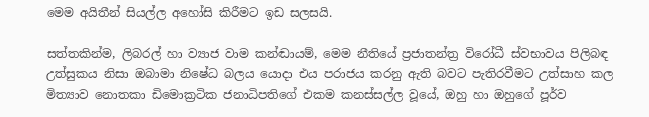මෙම අයිතීන් සියල්ල අහෝසි කිරීමට ඉඩ සලසයි.

සත්තකින්ම, ලිබරල් හා ව්‍යාජ වාම කන්ඬායම්, මෙම නීතියේ ප්‍රජාතන්ත්‍ර විරෝධී ස්වභාවය පිලිබඳ උත්සුකය නිසා ඔබාමා නිෂේධ බලය යොදා එය පරාජය කරනු ඇති බවට පැතිරවීමට උත්සාහ කල මිත්‍යාව නොතකා ඩිමොක්‍රටික ජනාධිපතිගේ එකම කනස්සල්ල වූයේ, ඔහු හා ඔහුගේ පූර්ව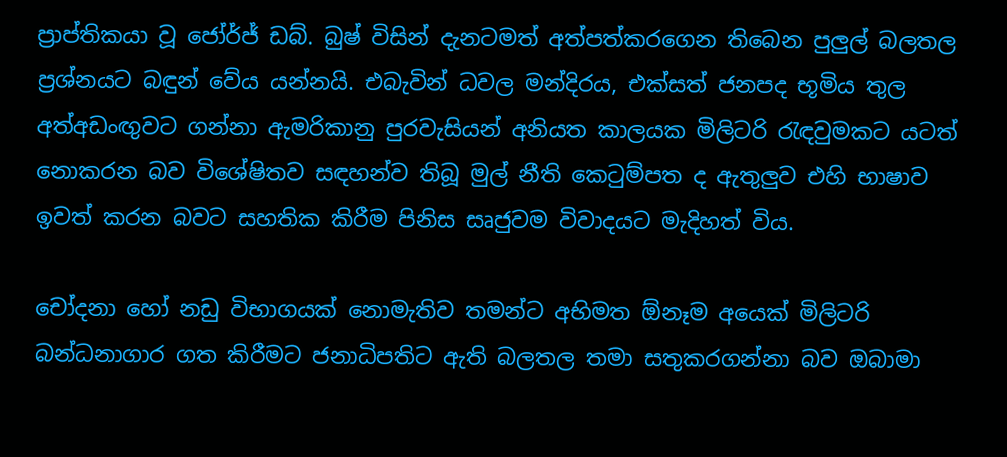ප්‍රාප්තිකයා වූ ජෝර්ජ් ඩබ්. බුෂ් විසින් දැනටමත් අත්පත්කරගෙන තිබෙන පුලුල් බලතල ප්‍රශ්නයට බඳුන් වේය යන්නයි. එබැවින් ධවල මන්දිරය, එක්සත් ජනපද භූමිය තුල අත්අඩංඟුවට ගන්නා ඇමරිකානු පුරවැසියන් අනියත කාලයක මිලිටරි රැඳවුමකට යටත් නොකරන බව විශේෂිතව සඳහන්ව තිබූ මුල් නීති කෙටුම්පත ද ඇතුලුව එහි භාෂාව ඉවත් කරන බවට සහතික කිරීම පිනිස සෘජුවම විවාදයට මැදිහත් විය.

චෝදනා හෝ නඩු විභාගයක් නොමැතිව තමන්ට අභිමත ඕනෑම අයෙක් මිලිටරි බන්ධනාගාර ගත කිරීමට ජනාධිපතිට ඇති බලතල තමා සතුකරගන්නා බව ඔබාමා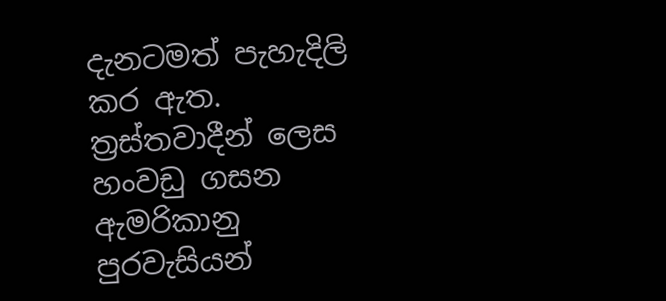දැනටමත් පැහැදිලි කර ඇත. ත්‍රස්තවාදීන් ලෙස හංවඩු ගසන ඇමරිකානු පුරවැසියන්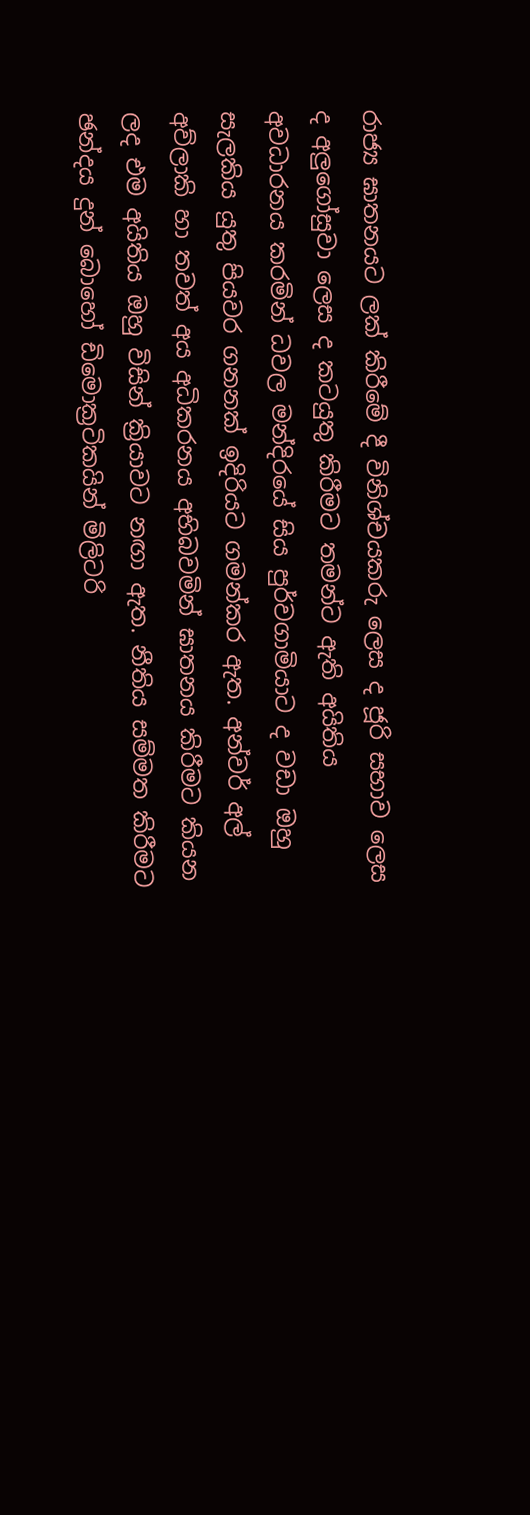රාජ්‍ය ඝාතනයට ලක් කිරීමේ දී විනිශ්චයකරු ලෙස ද ජූරි සභාව ලෙස ද අලුගෝසුවා ලෙස ද කටයුතු කිරීමට තමන්ට ඇති අයිතිය අවධාරනය කරමින් ධවල මන්දිරයේ සිය පුර්වගාමියාට ද වඩා ඔහු සැලකිය යුතු පියවර ගනනක් ඉදිරියට ගමන්කර ඇත. අන්වර් අල් අව්ලාකි හා තවත් අය අධිකරනය අභිබවමින් ඝාතනය කිරීමට කියන ලද එම අයිතිය ඔහු විසින් ක්‍රියාවට නඟා ඇත. නීතිය සම්මත කිරීමට ඡන්දය දුන් බොහෝ ඩිමොක්‍රටිකයින් මිලිටරි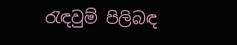රැඳවුම් පිලිබඳ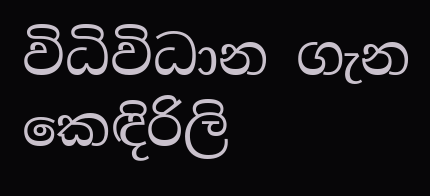විධිවිධාන ගැන කෙඳිරිලි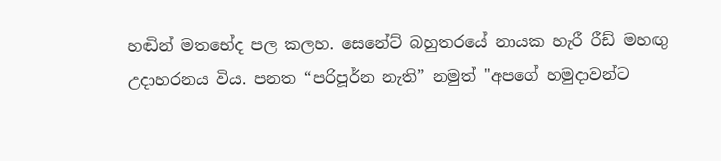හඬින් මතභේද පල කලහ. සෙනේට් බහුතරයේ නායක හැරී රීඩ් මහඟු උදාහරනය විය. පනත “පරිපූර්න නැති” නමුත් "අපගේ හමුදාවන්ට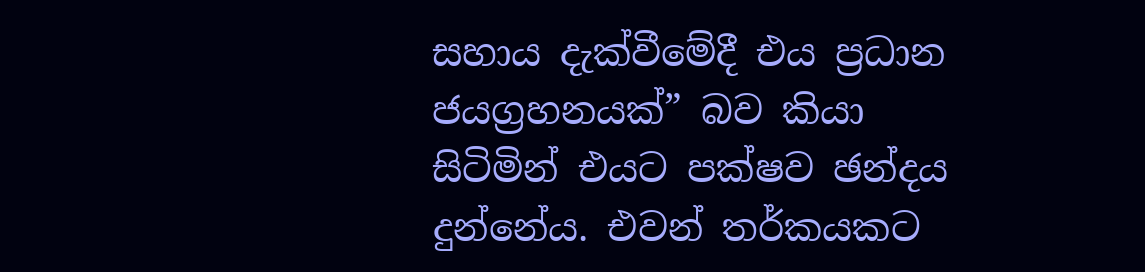සහාය දැක්වීමේදී එය ප්‍රධාන ජයග්‍රහනයක්” බව කියා සිටිමින් එයට පක්ෂව ඡන්දය දුන්නේය. එවන් තර්කයකට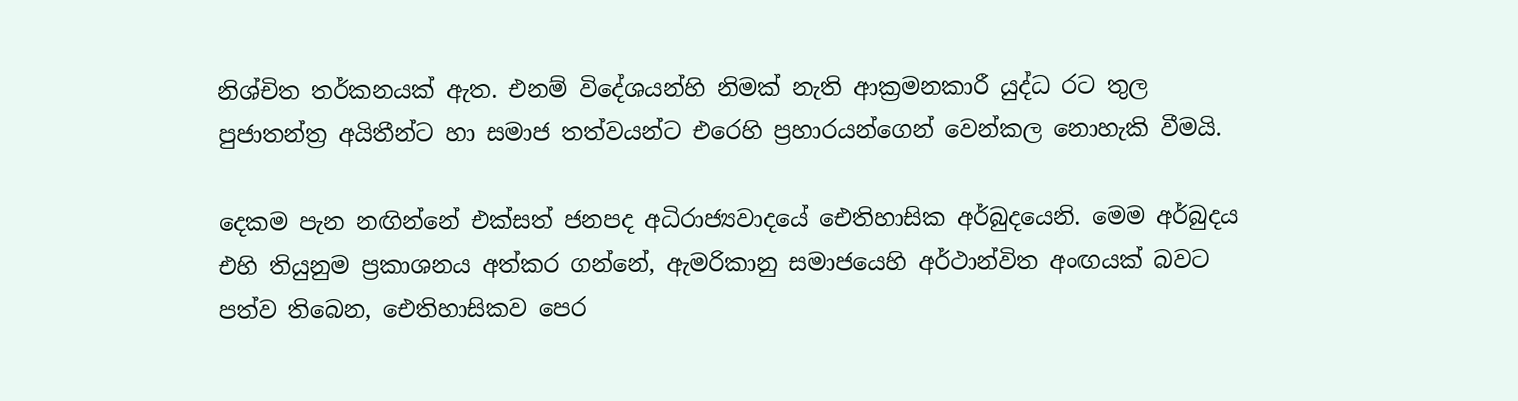නිශ්චිත තර්කනයක් ඇත. එනම් විදේශයන්හි නිමක් නැති ආක්‍රමනකාරී යුද්ධ රට තුල පුජාතන්ත්‍ර අයිතීන්ට හා සමාජ තත්වයන්ට එරෙහි ප්‍රහාරයන්ගෙන් වෙන්කල නොහැකි වීමයි.

දෙකම පැන නඟින්නේ එක්සත් ජනපද අධිරාජ්‍යවාදයේ ඓතිහාසික අර්බුදයෙනි. මෙම අර්බුදය එහි තියුනුම ප්‍රකාශනය අත්කර ගන්නේ, ඇමරිකානු සමාජයෙහි අර්ථාන්විත අංඟයක් බවට පත්ව තිබෙන, ඓතිහාසිකව පෙර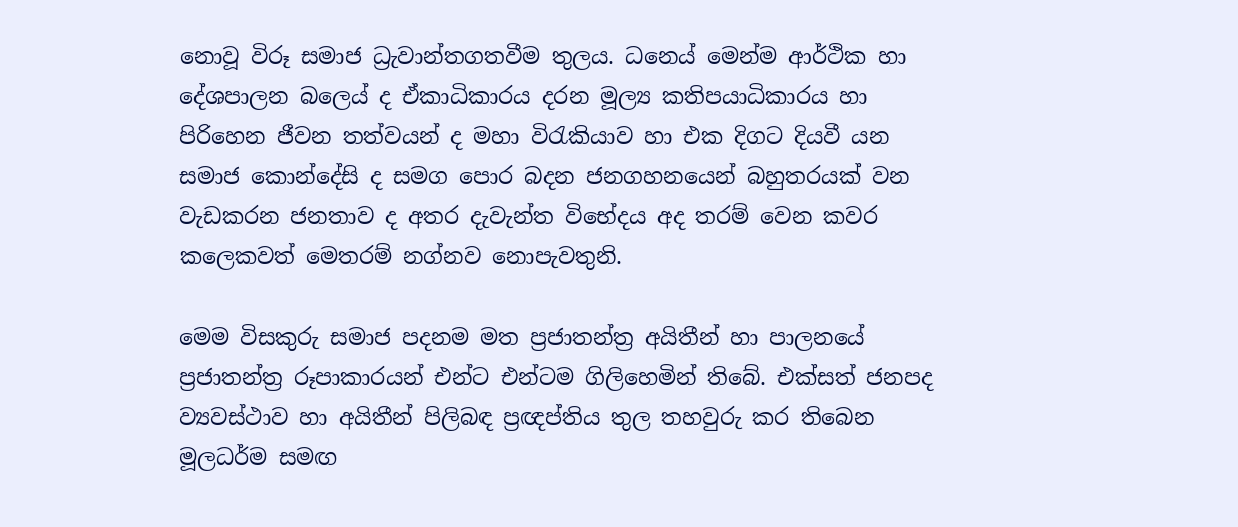නොවූ විරූ සමාජ ධ්‍රැවාන්තගතවීම තුලය. ධන‍ෙය් මෙන්ම ආර්ථික හා දේශපාලන බල‍ෙය් ද ඒකාධිකාරය දරන මූල්‍ය කතිපයාධිකාරය හා පිරිහෙන ජීවන තත්වයන් ද මහා විරැකියාව හා එක දිගට දියවී යන සමාජ කොන්දේසි ද සමග පොර බදන ජනගහනයෙන් බහුතරයක් වන වැඩකරන ජනතාව ද අතර දැවැන්ත විභේදය අද තරම් වෙන කවර කලෙකවත් මෙතරම් නග්නව නොපැවතුනි.

මෙම විසකුරු සමාජ පදනම මත ප්‍රජාතන්ත්‍ර අයිතීන් හා පාලනයේ ප්‍රජාතන්ත්‍ර රූපාකාරයන් එන්ට එන්ටම ගිලිහෙමින් තිබේ. එක්සත් ජනපද ව්‍යවස්ථාව හා අයිතීන් පිලිබඳ ප්‍රඥප්තිය තුල තහවුරු කර තිබෙන මූලධර්ම සමඟ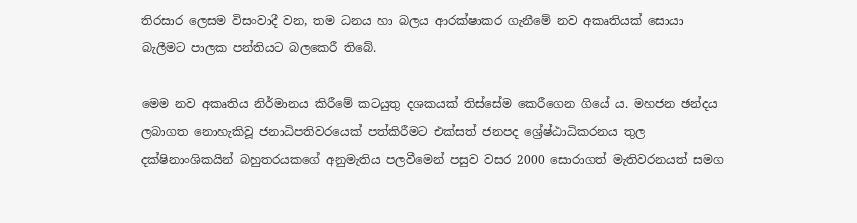තිරසාර ලෙසම විසංවාදී වන, තම ධනය හා බලය ආරක්ෂාකර ගැනීමේ නව අකෘතියක් සොයා බැලීමට පාලක පන්තියට බලකෙරී තිබේ.

මෙම නව අකෘතිය නිර්මානය කිරීමේ කටයුතු දශකයක් තිස්සේම කෙරීගෙන ගියේ ය. මහජන ඡන්දය ලබාගත නොහැකිවූ ජනාධිපතිවරයෙක් පත්කිරීමට එක්සත් ජනපද ශ්‍රේෂ්ඨාධිකරනය තුල දක්ෂිනාංශිකයින් බහුතරයකගේ අනුමැතිය පලවීමෙන් පසුව වසර 2000 සොරාගත් මැතිවරනයත් සමග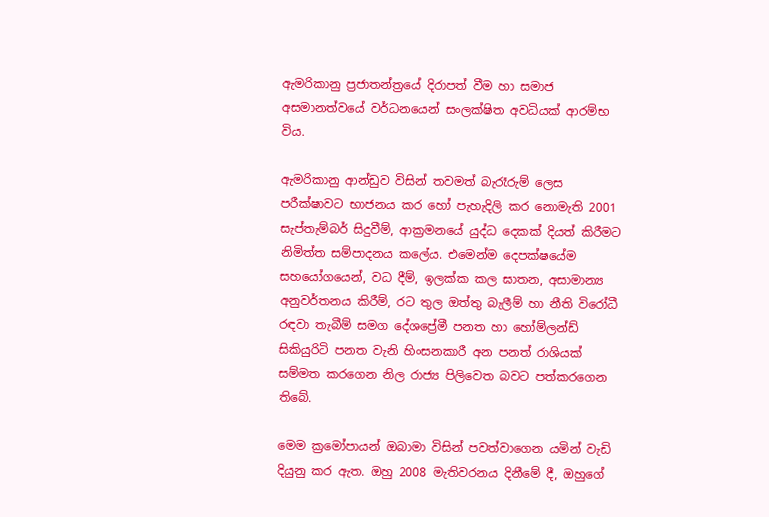ඇමරිකානු ප්‍රජාතන්ත්‍රයේ දිරාපත් වීම හා සමාජ අසමානත්වයේ වර්ධනයෙන් සංලක්ෂිත අවධියක් ආරම්භ විය.

ඇමරිකානු ආන්ඩුව විසින් තවමත් බැරෑරුම් ලෙස පරීක්ෂාවට භාජනය කර හෝ පැහැදිලි කර නොමැති 2001 සැප්තැම්බර් සිදුවීම්, ආක්‍රමනයේ යුද්ධ දෙකක් දියත් කිරීමට නිමිත්ත සම්පාදනය කලේය. එමෙන්ම දෙපක්ෂයේම සහයෝගයෙන්, වධ දීම්, ඉලක්ක කල ඝාතන, අසාමාන්‍ය අනුවර්තනය කිරීම්, රට තුල ඔත්තු බැලීම් හා නීති විරෝධී රඳවා තැබීම් සමග දේශප්‍රේමී පනත හා හෝම්ලන්ඩ් සිකියුරිටි පනත වැනි හිංසනකාරී අන පනත් රාශියක් සම්මත කරගෙන නිල රාජ්‍ය පිලිවෙත බවට පත්කරගෙන තිබේ.

මෙම ක්‍රමෝපායන් ඔබාමා විසින් පවත්වාගෙන යමින් වැඩි දියුනු කර ඇත. ඔහු 2008 මැතිවරනය දිනීමේ දී, ඔහුගේ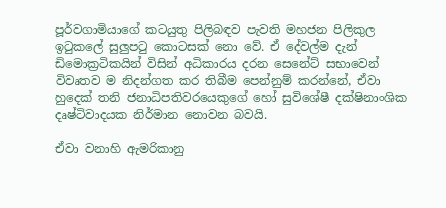පූර්වගාමියාගේ කටයුතු පිලිබඳව පැවති මහජන පිලිකුල ඉටුකලේ සුලුපටු කොටසක් නො වේ. ඒ දේවල්ම දැන් ඩිමොක්‍රටිකයින් විසින් අධික‍ාරය දරන සෙනේට් සභාවෙන් විවෘතව ම නිදන්ගත කර තිබීම පෙන්නුම් කරන්නේ, ඒවා හුදෙක් තනි ජනාධිපතිවරයෙකුගේ හෝ සුවිශේෂී දක්ෂිනාංශික දෘෂ්ටිවාදයක නිර්මාන නොවන බවයි.

ඒවා වනාහි ඇමරිකානු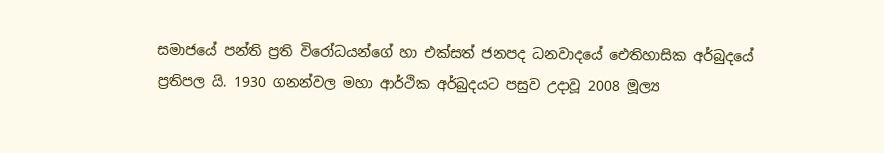සමාජයේ පන්ති ප්‍රති විරෝධයන්ගේ හා එක්සත් ජනපද ධනවාදයේ ඓතිහාසික අර්බුදයේ ප්‍රතිපල යි. 1930 ගනන්වල මහා ආර්ථික අර්බුදයට පසුව උදාවූ 2008 මූල්‍ය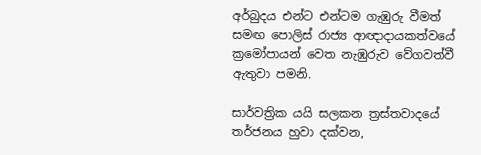අර්බුදය එන්ට එන්ටම ගැඹුරු වීමත් සමඟ පොලිස් රාජ්‍ය ආඥාදායකත්වයේ ක්‍රමෝපායන් වෙත නැඹුරුව වේගවත්වී ඇතුවා පමනි.

සාර්වත්‍රික යයි සලකන ත්‍රස්තවාදයේ තර්ජනය හුවා දක්වන,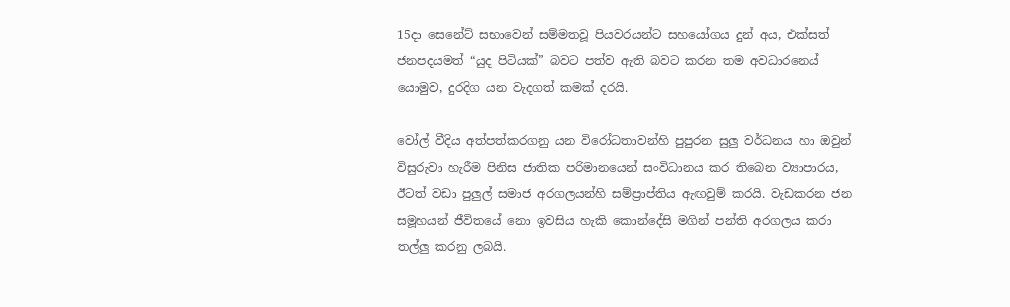15දා සෙනේට් සභාවෙන් සම්මතවූ පියවරයන්ට සහයෝගය දුන් අය, එක්සත් ජනපදයමත් “යුද පිටියක්” බවට පත්ව ඇති බවට කරන තම අවධාරන‍ෙය් යොමුව, දුරදිග යන වැදගත් කමක් දරයි.

වෝල් වීදිය අත්පත්කරගනු යන විරෝධතාවන්හි පුපුරන සුලු වර්ධනය හා ඔවුන් විසුරුවා හැරීම පිනිස ජාතික පරිමානයෙන් සංවිධානය කර තිබෙන ව්‍යාපාරය, ඊටත් වඩා පුලුල් සමාජ අරගලයන්හි සම්ප්‍රාප්තිය ඇඟවුම් කරයි. වැඩකරන ජන සමූහයන් ජීවිතයේ නො ඉවසිය හැකි කොන්දේසි මගින් පන්ති අරගලය කරා තල්ලු කරනු ලබයි.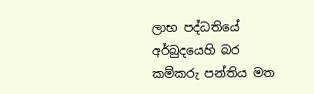ලාභ පද්ධතියේ අර්බුද‍යෙහි බර කම්කරු පන්තිය මත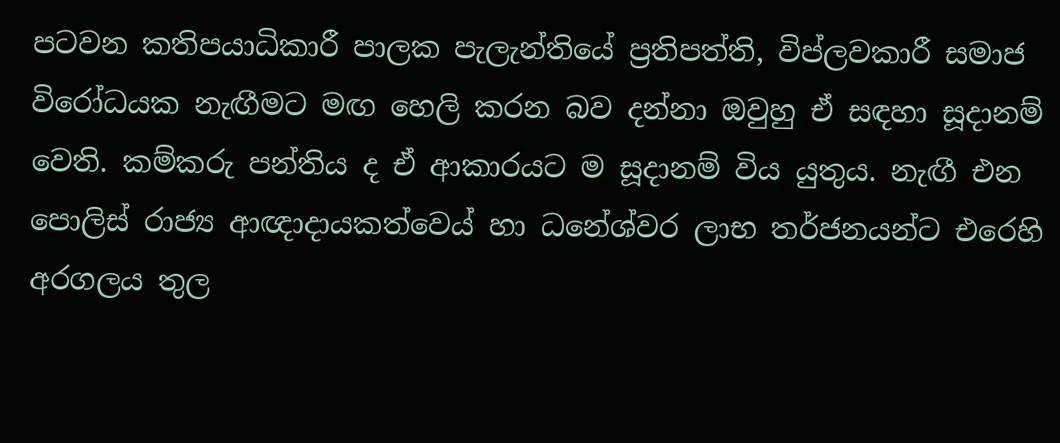පටවන කතිපයාධිකාරී පාලක පැලැන්තියේ ප්‍රතිපත්ති, විප්ලවකාරී සමාජ විරෝධයක නැඟීමට මඟ හෙලි කරන බව දන්නා ඔවුහු ඒ සඳහා සූදානම් වෙති. කම්කරු පන්තිය ද ඒ ආකාරයට ම සූදානම් විය යුතුය. නැඟී එන පොලිස් රාජ්‍ය ආඥාදායකත්ව‍ෙය් හා ධනේශ්වර ලාභ තර්ජනයන්ට එරෙහි අරගලය තුල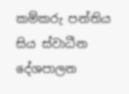කම්කරු පන්තිය සිය ස්වාධීන දේශපාලන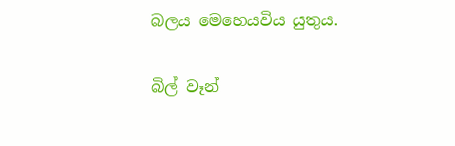බලය මෙහෙයවිය යුතුය.

බිල් වෑන්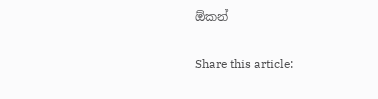ඕකන්

Share this article: